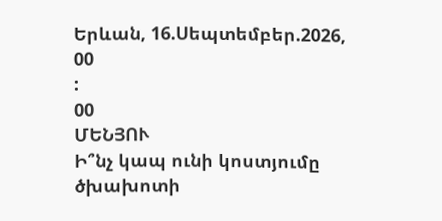Երևան, 16.Սեպտեմբեր.2026,
00
:
00
ՄԵՆՅՈՒ
Ի՞նչ կապ ունի կոստյումը ծխախոտի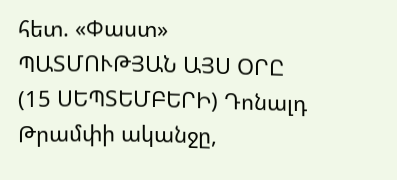հետ. «Փաստ» ՊԱՏՄՈՒԹՅԱՆ ԱՅՍ ՕՐԸ (15 ՍԵՊՏԵՄԲԵՐԻ) Դոնալդ Թրամփի ականջը,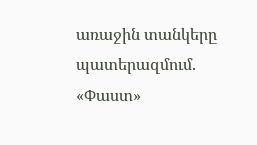առաջին տանկերը պատերազմում. «Փաստ»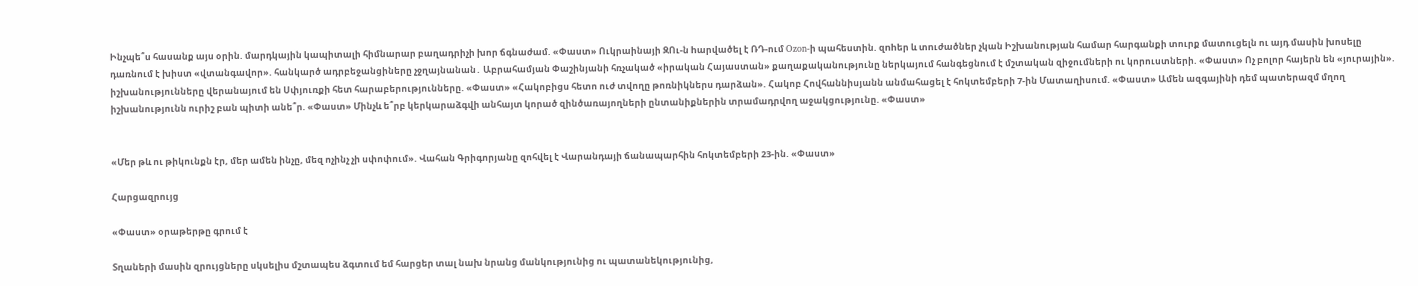Ինչպե՞ս հասանք այս օրին. մարդկային կապիտալի հիմնարար բաղադրիչի խոր ճգնաժամ. «Փաստ» Ուկրաինայի ԶՈւ-ն hարվածել է ՌԴ-ում Ozon-ի պահեստին. զnhեր և տnւժածներ չկան Իշխանության համար հարգանքի տուրք մատուցելն ու այդ մասին խոսելը դառնում է խիստ «վտանգավոր». հանկարծ ադրբեջանցիները չջղայնանան․ Աբրահամյան Փաշինյանի հռչակած «իրական Հայաստան» քաղաքականությունը ներկայում հանգեցնում է մշտական զիջումների ու կորուստների. «Փաստ» Ոչ բոլոր հայերն են «յուրային». իշխանությունները վերանայում են Սփյուռքի հետ հարաբերությունները. «Փաստ» «Հակոբիցս հետո ուժ տվողը թոռնիկներս դարձան». Հակոբ Հովհաննիսյանն անմահացել է հոկտեմբերի 7-ին Մատաղիսում. «Փաստ» Ամեն ազգայինի դեմ պատերազմ մղող իշխանությունն ուրիշ բան պիտի անե՞ր. «Փաստ» Մինչև ե՞րբ կերկարաձգվի անհայտ կորած զինծառայողների ընտանիքներին տրամադրվող աջակցությունը. «Փաստ»


«Մեր թև ու թիկունքն էր, մեր ամեն ինչը, մեզ ոչինչ չի սփոփում». Վահան Գրիգորյանը զոհվել է Վարանդայի ճանապարհին հոկտեմբերի 23-ին. «Փաստ»

Հարցազրույց

«Փաստ» օրաթերթը գրում է

Տղաների մասին զրույցները սկսելիս մշտապես ձգտում եմ հարցեր տալ նախ նրանց մանկությունից ու պատանեկությունից,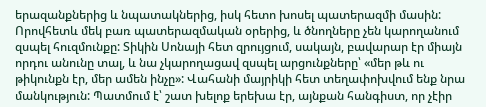երազանքներից և նպատակներից, իսկ հետո խոսել պատերազմի մասին: Որովհետև մեկ բառ պատերազմական օրերից, և ծնողները չեն կարողանում զսպել հուզմունքը: Տիկին Սոնայի հետ զրույցում, սակայն, բավարար էր միայն որդու անունը տալ, և նա չկարողացավ զսպել արցունքները՝ «մեր թև ու թիկունքն էր, մեր ամեն ինչը»: Վահանի մայրիկի հետ տեղափոխվում ենք նրա մանկություն: Պատմում է՝ շատ խելոք երեխա էր, այնքան հանգիստ, որ չէիր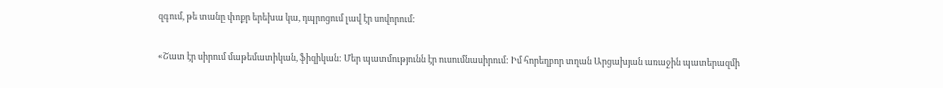զգում, թե տանը փոքր երեխա կա, դպրոցում լավ էր սովորում:

«Շատ էր սիրում մաթեմատիկան, ֆիզիկան: Մեր պատմությունն էր ուսումնասիրում: Իմ հորեղբոր տղան Արցախյան առաջին պատերազմի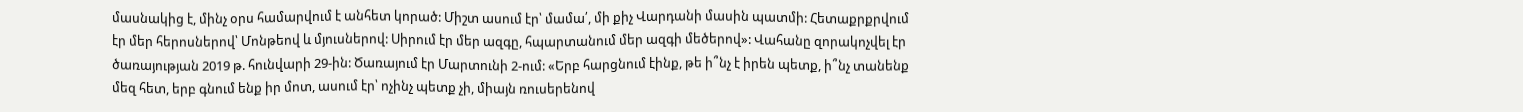մասնակից է, մինչ օրս համարվում է անհետ կորած: Միշտ ասում էր՝ մամա՛, մի քիչ Վարդանի մասին պատմի: Հետաքրքրվում էր մեր հերոսներով՝ Մոնթեով և մյուսներով: Սիրում էր մեր ազգը, հպարտանում մեր ազգի մեծերով»: Վահանը զորակոչվել էր ծառայության 2019 թ. հունվարի 29-ին: Ծառայում էր Մարտունի 2-ում: «Երբ հարցնում էինք, թե ի՞նչ է իրեն պետք, ի՞նչ տանենք մեզ հետ, երբ գնում ենք իր մոտ, ասում էր՝ ոչինչ պետք չի, միայն ռուսերենով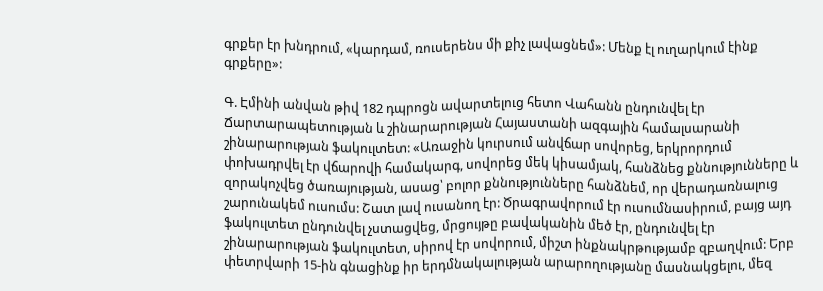գրքեր էր խնդրում, «կարդամ, ռուսերենս մի քիչ լավացնեմ»: Մենք էլ ուղարկում էինք գրքերը»:

Գ. Էմինի անվան թիվ 182 դպրոցն ավարտելուց հետո Վահանն ընդունվել էր Ճարտարապետության և շինարարության Հայաստանի ազգային համալսարանի շինարարության ֆակուլտետ: «Առաջին կուրսում անվճար սովորեց, երկրորդում փոխադրվել էր վճարովի համակարգ, սովորեց մեկ կիսամյակ, հանձնեց քննությունները և զորակոչվեց ծառայության, ասաց՝ բոլոր քննությունները հանձնեմ, որ վերադառնալուց շարունակեմ ուսումս: Շատ լավ ուսանող էր: Ծրագրավորում էր ուսումնասիրում, բայց այդ ֆակուլտետ ընդունվել չստացվեց, մրցույթը բավականին մեծ էր, ընդունվել էր շինարարության ֆակուլտետ, սիրով էր սովորում, միշտ ինքնակրթությամբ զբաղվում: Երբ փետրվարի 15-ին գնացինք իր երդմնակալության արարողությանը մասնակցելու, մեզ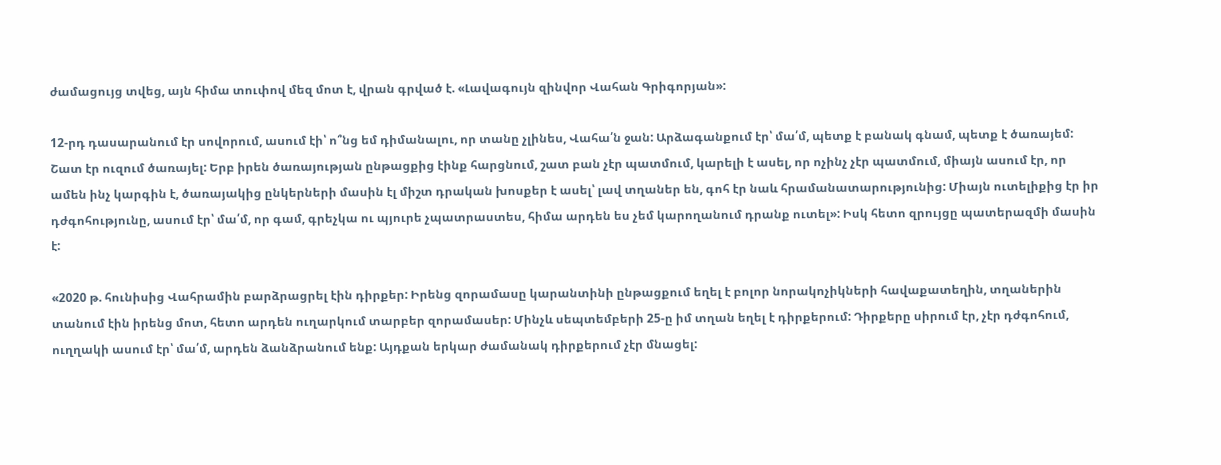ժամացույց տվեց, այն հիմա տուփով մեզ մոտ է, վրան գրված է. «Լավագույն զինվոր Վահան Գրիգորյան»:

12-րդ դասարանում էր սովորում, ասում էի՝ ո՞նց եմ դիմանալու, որ տանը չլինես, Վահա՛ն ջան: Արձագանքում էր՝ մա՛մ, պետք է բանակ գնամ, պետք է ծառայեմ: Շատ էր ուզում ծառայել: Երբ իրեն ծառայության ընթացքից էինք հարցնում, շատ բան չէր պատմում, կարելի է ասել, որ ոչինչ չէր պատմում, միայն ասում էր, որ ամեն ինչ կարգին է, ծառայակից ընկերների մասին էլ միշտ դրական խոսքեր է ասել՝ լավ տղաներ են, գոհ էր նաև հրամանատարությունից: Միայն ուտելիքից էր իր դժգոհությունը, ասում էր՝ մա՛մ, որ գամ, գրեչկա ու պյուրե չպատրաստես, հիմա արդեն ես չեմ կարողանում դրանք ուտել»: Իսկ հետո զրույցը պատերազմի մասին է:

«2020 թ. հունիսից Վահրամին բարձրացրել էին դիրքեր: Իրենց զորամասը կարանտինի ընթացքում եղել է բոլոր նորակոչիկների հավաքատեղին, տղաներին տանում էին իրենց մոտ, հետո արդեն ուղարկում տարբեր զորամասեր: Մինչև սեպտեմբերի 25-ը իմ տղան եղել է դիրքերում: Դիրքերը սիրում էր, չէր դժգոհում, ուղղակի ասում էր՝ մա՛մ, արդեն ձանձրանում ենք: Այդքան երկար ժամանակ դիրքերում չէր մնացել: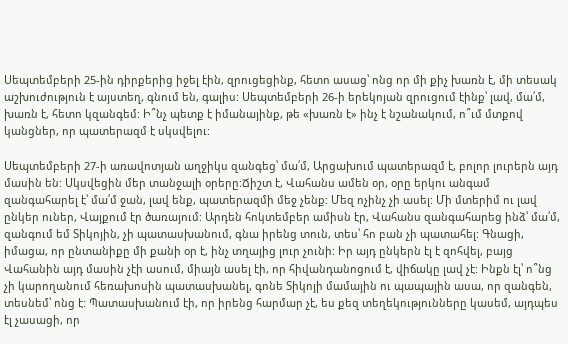Սեպտեմբերի 25-ին դիրքերից իջել էին, զրուցեցինք, հետո ասաց՝ ոնց որ մի քիչ խառն է, մի տեսակ աշխուժություն է այստեղ, գնում են, գալիս: Սեպտեմբերի 26-ի երեկոյան զրուցում էինք՝ լավ, մա՛մ, խառն է, հետո կզանգեմ: Ի՞նչ պետք է իմանայինք, թե «խառն է» ինչ է նշանակում, ո՞ւմ մտքով կանցներ, որ պատերազմ է սկսվելու:

Սեպտեմբերի 27-ի առավոտյան աղջիկս զանգեց՝ մա՛մ, Արցախում պատերազմ է, բոլոր լուրերն այդ մասին են: Սկսվեցին մեր տանջալի օրերը:Ճիշտ է, Վահանս ամեն օր, օրը երկու անգամ զանգահարել է՝ մա՛մ ջան, լավ ենք, պատերազմի մեջ չենք: Մեզ ոչինչ չի ասել: Մի մտերիմ ու լավ ընկեր ուներ, Վայքում էր ծառայում: Արդեն հոկտեմբեր ամիսն էր, Վահանս զանգահարեց ինձ՝ մա՛մ, զանգում եմ Տիկոյին, չի պատասխանում, գնա իրենց տուն, տես՝ հո բան չի պատահել: Գնացի, իմացա, որ ընտանիքը մի քանի օր է, ինչ տղայից լուր չունի: Իր այդ ընկերն էլ է զոհվել, բայց Վահանին այդ մասին չէի ասում, միայն ասել էի, որ հիվանդանոցում է, վիճակը լավ չէ: Ինքն էլ՝ ո՞նց չի կարողանում հեռախոսին պատասխանել, գոնե Տիկոյի մամային ու պապային ասա, որ զանգեն, տեսնեմ՝ ոնց է: Պատասխանում էի, որ իրենց հարմար չէ, ես քեզ տեղեկությունները կասեմ, այդպես էլ չասացի, որ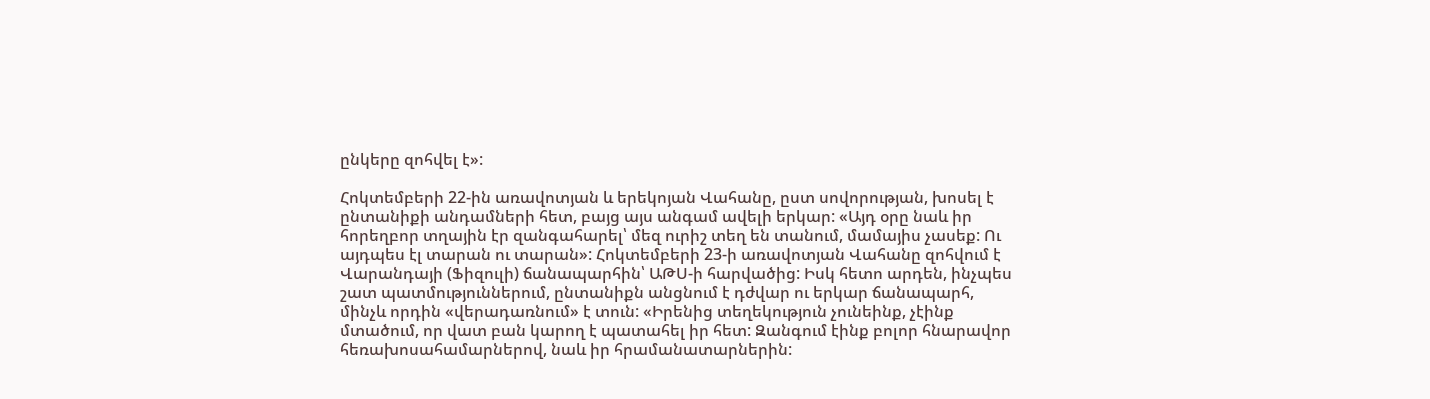ընկերը զոհվել է»:

Հոկտեմբերի 22-ին առավոտյան և երեկոյան Վահանը, ըստ սովորության, խոսել է ընտանիքի անդամների հետ, բայց այս անգամ ավելի երկար: «Այդ օրը նաև իր հորեղբոր տղային էր զանգահարել՝ մեզ ուրիշ տեղ են տանում, մամայիս չասեք: Ու այդպես էլ տարան ու տարան»: Հոկտեմբերի 23-ի առավոտյան Վահանը զոհվում է Վարանդայի (Ֆիզուլի) ճանապարհին՝ ԱԹՍ-ի հարվածից: Իսկ հետո արդեն, ինչպես շատ պատմություններում, ընտանիքն անցնում է դժվար ու երկար ճանապարհ, մինչև որդին «վերադառնում» է տուն: «Իրենից տեղեկություն չունեինք, չէինք մտածում, որ վատ բան կարող է պատահել իր հետ: Զանգում էինք բոլոր հնարավոր հեռախոսահամարներով, նաև իր հրամանատարներին: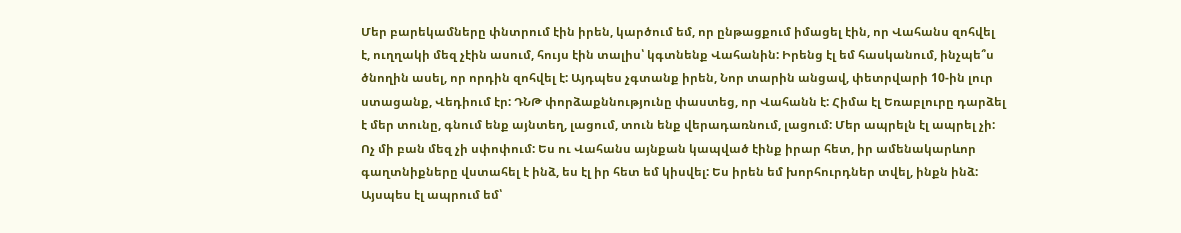Մեր բարեկամները փնտրում էին իրեն, կարծում եմ, որ ընթացքում իմացել էին, որ Վահանս զոհվել է, ուղղակի մեզ չէին ասում, հույս էին տալիս՝ կգտնենք Վահանին: Իրենց էլ եմ հասկանում, ինչպե՞ս ծնողին ասել, որ որդին զոհվել է: Այդպես չգտանք իրեն, Նոր տարին անցավ, փետրվարի 10-ին լուր ստացանք, Վեդիում էր: ԴՆԹ փորձաքննությունը փաստեց, որ Վահանն է: Հիմա էլ Եռաբլուրը դարձել է մեր տունը, գնում ենք այնտեղ, լացում, տուն ենք վերադառնում, լացում: Մեր ապրելն էլ ապրել չի: Ոչ մի բան մեզ չի սփոփում: Ես ու Վահանս այնքան կապված էինք իրար հետ, իր ամենակարևոր գաղտնիքները վստահել է ինձ, ես էլ իր հետ եմ կիսվել: Ես իրեն եմ խորհուրդներ տվել, ինքն ինձ: Այսպես էլ ապրում եմ՝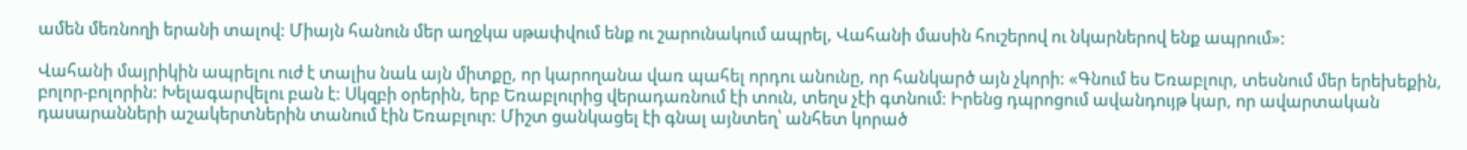ամեն մեռնողի երանի տալով: Միայն հանուն մեր աղջկա սթափվում ենք ու շարունակում ապրել, Վահանի մասին հուշերով ու նկարներով ենք ապրում»:

Վահանի մայրիկին ապրելու ուժ է տալիս նաև այն միտքը, որ կարողանա վառ պահել որդու անունը, որ հանկարծ այն չկորի: «Գնում ես Եռաբլուր, տեսնում մեր երեխեքին, բոլոր-բոլորին: Խելագարվելու բան է: Սկզբի օրերին, երբ Եռաբլուրից վերադառնում էի տուն, տեղս չէի գտնում: Իրենց դպրոցում ավանդույթ կար, որ ավարտական դասարանների աշակերտներին տանում էին Եռաբլուր: Միշտ ցանկացել էի գնալ այնտեղ՝ անհետ կորած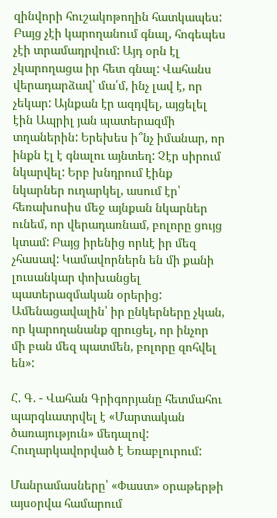զինվորի հուշակոթողին հատկապես: Բայց չէի կարողանում գնալ, հոգեպես չէի տրամադրվում: Այդ օրն էլ չկարողացա իր հետ գնալ: Վահանս վերադարձավ՝ մա՛մ, ինչ լավ է, որ չեկար: Այնքան էր ազդվել, այցելել էին Ապրիլ յան պատերազմի տղաներին: Երեխես ի՞նչ իմանար, որ ինքն էլ է գնալու այնտեղ: Չէր սիրում նկարվել: Երբ խնդրում էինք նկարներ ուղարկել, ասում էր՝ հեռախոսիս մեջ այնքան նկարներ ունեմ, որ վերադառնամ, բոլորը ցույց կտամ: Բայց իրենից որևէ իր մեզ չհասավ: Կամավորներն են մի քանի լուսանկար փոխանցել պատերազմական օրերից: Ամենացավալին՝ իր ընկերները չկան, որ կարողանանք զրուցել, որ ինչոր մի բան մեզ պատմեն, բոլորը զոհվել են»:

Հ. Գ. - Վահան Գրիգորյանը հետմահու պարգևատրվել է «Մարտական ծառայություն» մեդալով: Հուղարկավորված է Եռաբլուրում:

Մանրամասները՝ «Փաստ» օրաթերթի այսօրվա համարում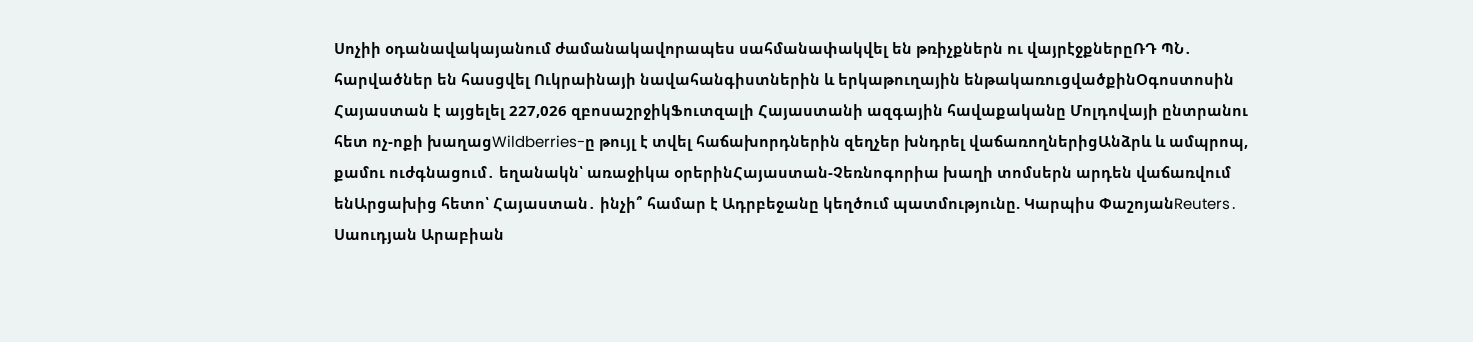Սոչիի օդանավակայանում ժամանակավորապես սահմանափակվել են թռիչքներն ու վայրէջքներըՌԴ ՊՆ․ հարվածներ են հասցվել Ուկրաինայի նավահանգիստներին և երկաթուղային ենթակառուցվածքինՕգոստոսին Հայաստան է այցելել 227,026 զբոսաշրջիկՖուտզալի Հայաստանի ազգային հավաքականը Մոլդովայի ընտրանու հետ ոչ-ոքի խաղացWildberries-ը թույլ է տվել հաճախորդներին զեղչեր խնդրել վաճառողներիցԱնձրև և ամպրոպ, քամու ուժգնացում․ եղանակն՝ առաջիկա օրերինՀայաստան-Չեռնոգորիա խաղի տոմսերն արդեն վաճառվում ենԱրցախից հետո՝ Հայաստան․ ինչի՞ համար է Ադրբեջանը կեղծում պատմությունը. Կարպիս ՓաշոյանReuters․ Սաուդյան Արաբիան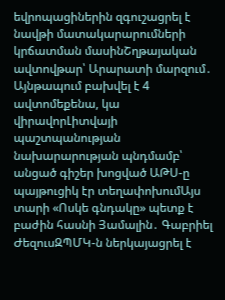եվրոպացիներին զգուշացրել է նավթի մատակարարումների կրճատման մասինՇղթայական ավտովթար՝ Արարատի մարզում․ Այնթապում բախվել է 4 ավտոմեքենա, կա վիրավորԼիտվայի պաշտպանության նախարարության պնդմամբ՝ անցած գիշեր խոցված ԱԹՍ-ը պայթուցիկ էր տեղափոխումԱյս տարի «Ոսկե գնդակը» պետք է բաժին հասնի Յամալին․ Գաբրիել ԺեզուսԶՊՄԿ-ն ներկայացրել է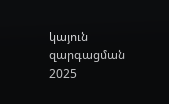կայուն զարգացման 2025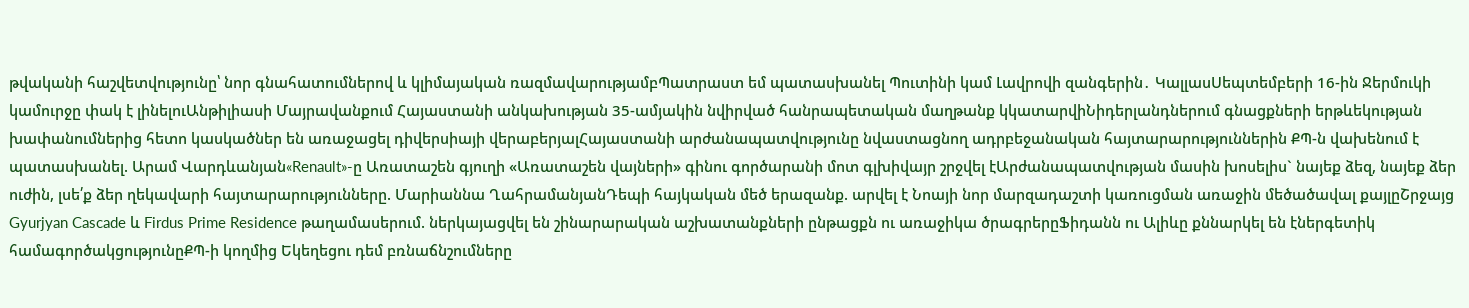թվականի հաշվետվությունը՝ նոր գնահատումներով և կլիմայական ռազմավարությամբՊատրաստ եմ պատասխանել Պուտինի կամ Լավրովի զանգերին․ ԿալլասՍեպտեմբերի 16-ին Ջերմուկի կամուրջը փակ է լինելուԱնթիլիասի Մայրավանքում Հայաստանի անկախության 35-ամյակին նվիրված հանրապետական մաղթանք կկատարվիՆիդերլանդներում գնացքների երթևեկության խափանումներից հետո կասկածներ են առաջացել դիվերսիայի վերաբերյալՀայաստանի արժանապատվությունը նվաստացնող ադրբեջանական հայտարարություններին ՔՊ-ն վախենում է պատասխանել. Արամ Վարդևանյան«Renault»-ը Առատաշեն գյուղի «Առատաշեն վայների» գինու գործարանի մոտ գլխիվայր շրջվել էԱրժանապատվության մասին խոսելիս` նայեք ձեզ, նայեք ձեր ուժին, լսե՛ք ձեր ղեկավարի հայտարարությունները. Մարիաննա ՂահրամանյանԴեպի հայկական մեծ երազանք. արվել է Նոայի նոր մարզադաշտի կառուցման առաջին մեծածավալ քայլըՇրջայց Gyurjyan Cascade և Firdus Prime Residence թաղամասերում. ներկայացվել են շինարարական աշխատանքների ընթացքն ու առաջիկա ծրագրերըՖիդանն ու Ալիևը քննարկել են էներգետիկ համագործակցությունըՔՊ-ի կողմից Եկեղեցու դեմ բռնաճնշումները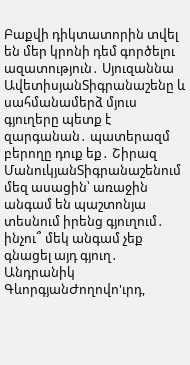Բաքվի դիկտատորին տվել են մեր կրոնի դեմ գործելու ազատություն․ Սյուզաննա ԱվետիսյանՏիգրանաշենը և սահմանամերձ մյուս գյուղերը պետք է զարգանան․ պատերազմ բերողը դուք եք․ Շիրազ ՄանուկյանՏիգրանաշենում մեզ ասացին՝ առաջին անգամ են պաշտոնյա տեսնում իրենց գյուղում․ ինչու՞ մեկ անգամ չեք գնացել այդ գյուղ․ Անդրանիկ ԳևորգյանԺողովո'ւրդ,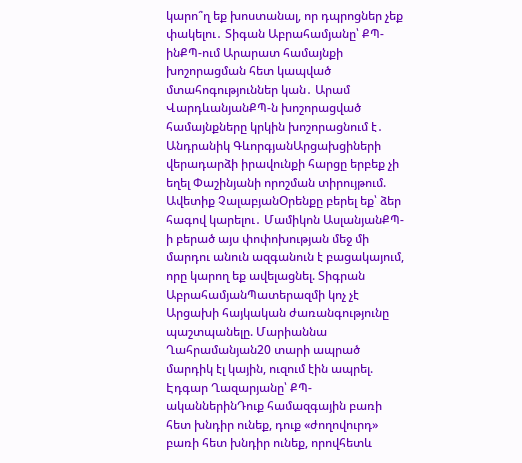կարո՞ղ եք խոստանալ, որ դպրոցներ չեք փակելու․ Տիգան Աբրահամյանը՝ ՔՊ-ինՔՊ-ում Արարատ համայնքի խոշորացման հետ կապված մտահոգություններ կան․ Արամ ՎարդևանյանՔՊ-ն խոշորացված համայնքները կրկին խոշորացնում է․ Անդրանիկ ԳևորգյանԱրցախցիների վերադարձի իրավունքի հարցը երբեք չի եղել Փաշինյանի որոշման տիրույթում. Ավետիք ՉալաբյանՕրենքը բերել եք՝ ձեր հագով կարելու․ Մամիկոն ԱսլանյանՔՊ-ի բերած այս փոփոխության մեջ մի մարդու անուն ազգանուն է բացակայում, որը կարող եք ավելացնել. Տիգրան ԱբրահամյանՊատերազմի կոչ չէ Արցախի հայկական ժառանգությունը պաշտպանելը. Մարիաննա Ղահրամանյան20 տարի ապրած մարդիկ էլ կային, ուզում էին ապրել. Էդգար Ղազարյանը՝ ՔՊ-ականներինԴուք համազգային բառի հետ խնդիր ունեք, դուք «ժողովուրդ» բառի հետ խնդիր ունեք, որովհետև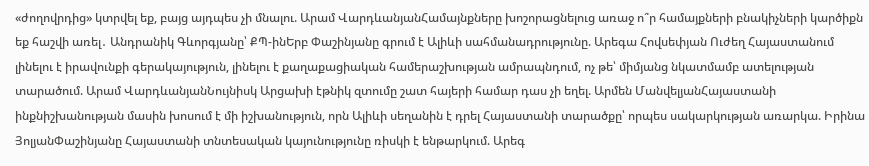«ժողովրդից» կտրվել եք, բայց այդպես չի մնալու. Արամ ՎարդևանյանՀամայնքները խոշորացնելուց առաջ ո՞ր համայքների բնակիչների կարծիքն եք հաշվի առել․ Անդրանիկ Գևորգյանը՝ ՔՊ-ինԵրբ Փաշինյանը գրում է Ալիևի սահմանադրությունը. Արեգա Հովսեփյան Ուժեղ Հայաստանում լինելու է իրավունքի գերակայություն, լինելու է քաղաքացիական համերաշխության ամրապնդում, ոչ թե՝ միմյանց նկատմամբ ատելության տարածում. Արամ ՎարդևանյանՆույնիսկ Արցախի էթնիկ զտումը շատ հայերի համար դաս չի եղել. Արմեն ՄանվելյանՀայաստանի ինքնիշխանության մասին խոսում է մի իշխանություն, որն Ալիևի սեղանին է դրել Հայաստանի տարածքը՝ որպես սակարկության առարկա. Իրինա ՅոլյանՓաշինյանը Հայաստանի տնտեսական կայունությունը ռիսկի է ենթարկում. Արեգ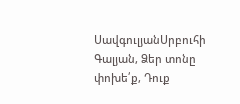ՍավգուլյանՍրբուհի Գալյան, Ձեր տոնը փոխե՛ք, Դուք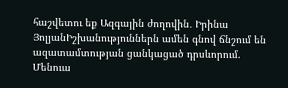հաշվետու եք Ազգային ժողովին․ Իրինա ՅոլյանԻշխանություններն ամեն գնով ճնշում են ազատամտության ցանկացած դրսևորում. Մենուա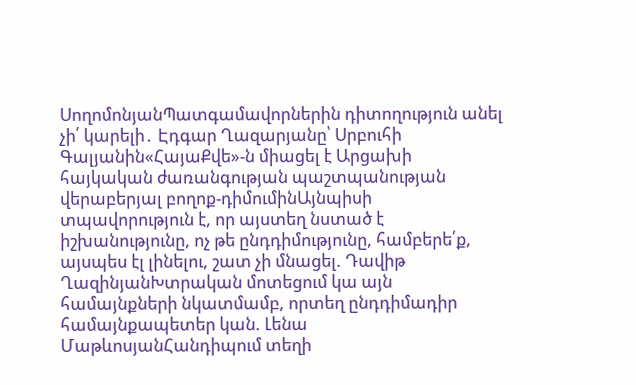ՍողոմոնյանՊատգամավորներին դիտողություն անել չի՛ կարելի․ Էդգար Ղազարյանը՝ Սրբուհի Գալյանին«ՀայաՔվե»-ն միացել է Արցախի հայկական ժառանգության պաշտպանության վերաբերյալ բողոք-դիմումինԱյնպիսի տպավորություն է, որ այստեղ նստած է իշխանությունը, ոչ թե ընդդիմությունը, համբերե՛ք, այսպես էլ լինելու, շատ չի մնացել. Դավիթ ՂազինյանԽտրական մոտեցում կա այն համայնքների նկատմամբ, որտեղ ընդդիմադիր համայնքապետեր կան. Լենա ՄաթևոսյանՀանդիպում տեղի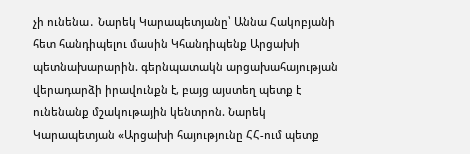չի ունենա․ Նարեկ Կարապետյանը՝ Աննա Հակոբյանի հետ հանդիպելու մասին Կհանդիպենք Արցախի պետնախարարին. գերնպատակն արցախահայության վերադարձի իրավունքն է, բայց այստեղ պետք է ունենանք մշակութային կենտրոն. Նարեկ Կարապետյան «Արցախի հայությունը ՀՀ-ում պետք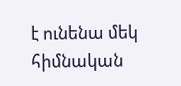է ունենա մեկ հիմնական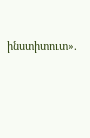ինստիտուտ».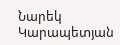Նարեկ Կարապետյան